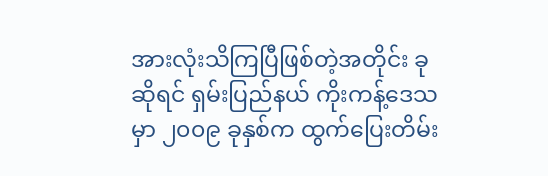အားလုံးသိကြပြီဖြစ်တဲ့အတိုင်း ခုဆိုရင် ရှမ်းပြည်နယ် ကိုးကန့်ဒေသမှာ ၂၀၀၉ ခုနှစ်က ထွက်ပြေးတိမ်း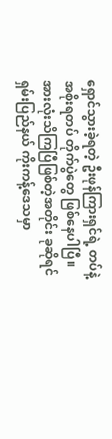ရှောင်သွားခဲ့ရတဲ့ ဦးဖုန်ကြားရှင်ရဲ့ တပ်နဲ့ အစိုးရတပ် တိုက်ပွဲတွေ ဖြစ်နေပါပြီ။
အားလုံးသိကြပြီဖြစ်တဲ့အတိုင်း ခုဆိုရင် ရှမ်းပြည်နယ် ကိုးကန့်ဒေသမှာ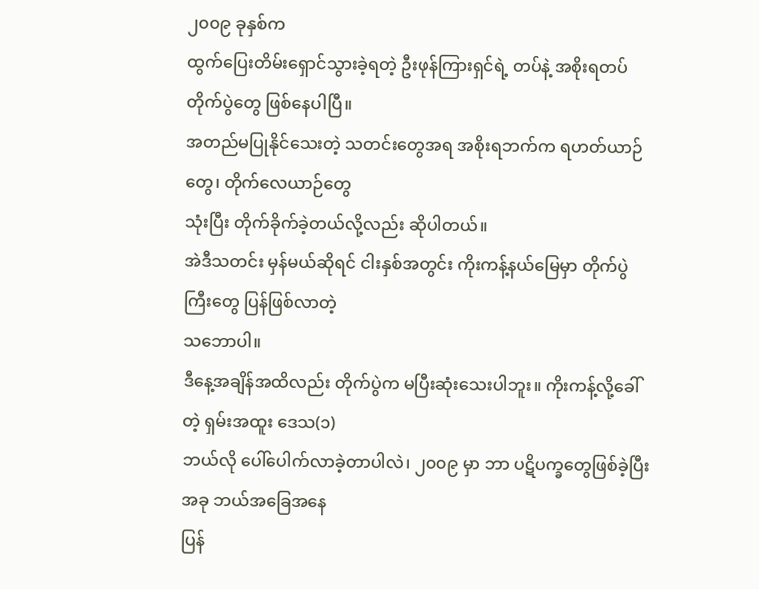၂၀၀၉ ခုနှစ်က
ထွက်ပြေးတိမ်းရှောင်သွားခဲ့ရတဲ့ ဦးဖုန်ကြားရှင်ရဲ့ တပ်နဲ့ အစိုးရတပ် တိုက်ပွဲတွေ ဖြစ်နေပါပြီ။
အတည်မပြုနိုင်သေးတဲ့ သတင်းတွေအရ အစိုးရဘက်က ရဟတ်ယာဉ်တွေ၊ တိုက်လေယာဉ်တွေ
သုံးပြီး တိုက်ခိုက်ခဲ့တယ်လို့လည်း ဆိုပါတယ်။
အဲဒီသတင်း မှန်မယ်ဆိုရင် ငါးနှစ်အတွင်း ကိုးကန့်နယ်မြေမှာ တိုက်ပွဲကြီးတွေ ပြန်ဖြစ်လာတဲ့
သဘောပါ။
ဒီနေ့အချိန်အထိလည်း တိုက်ပွဲက မပြီးဆုံးသေးပါဘူး။ ကိုးကန့်လို့ခေါ်တဲ့ ရှမ်းအထူး ဒေသ(၁)
ဘယ်လို ပေါ်ပေါက်လာခဲ့တာပါလဲ၊ ၂၀၀၉ မှာ ဘာ ပဋိပက္ခတွေဖြစ်ခဲ့ပြီး အခု ဘယ်အခြေအနေ
ပြန်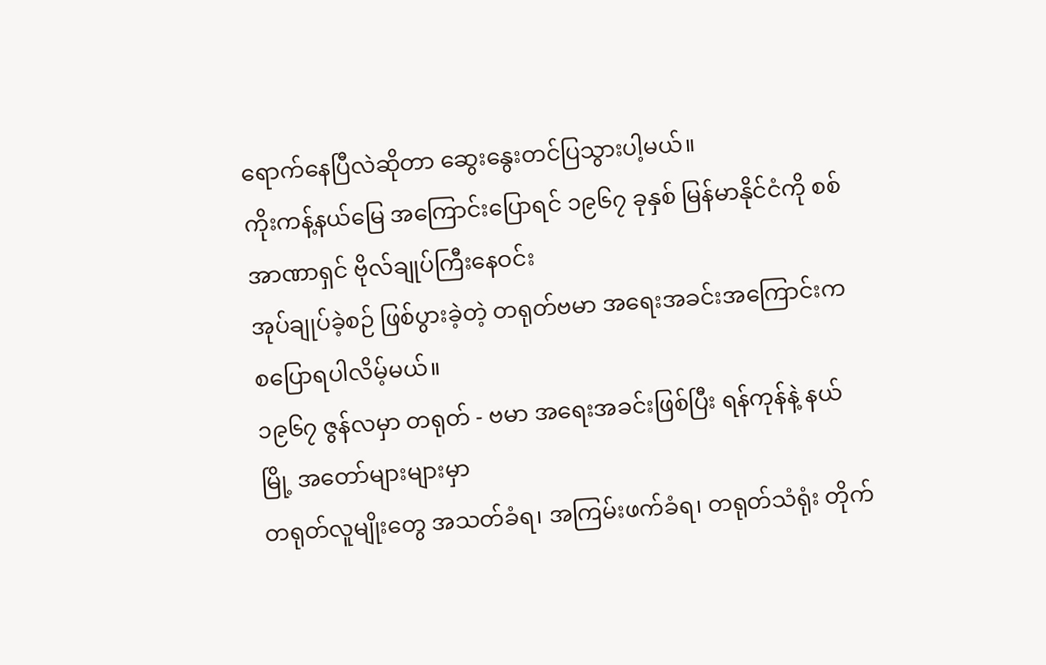ရောက်နေပြီလဲဆိုတာ ဆွေးနွေးတင်ပြသွားပါ့မယ်။
ကိုးကန့်နယ်မြေ အကြောင်းပြောရင် ၁၉၆၇ ခုနှစ် မြန်မာနိုင်ငံကို စစ်အာဏာရှင် ဗိုလ်ချုပ်ကြီးနေဝင်း
အုပ်ချုပ်ခဲ့စဉ် ဖြစ်ပွားခဲ့တဲ့ တရုတ်ဗမာ အရေးအခင်းအကြောင်းက စပြောရပါလိမ့်မယ်။
၁၉၆၇ ဇွန်လမှာ တရုတ် - ဗမာ အရေးအခင်းဖြစ်ပြီး ရန်ကုန်နဲ့ နယ်မြို့ အတော်များများမှာ
တရုတ်လူမျိုးတွေ အသတ်ခံရ၊ အကြမ်းဖက်ခံရ၊ တရုတ်သံရုံး တိုက်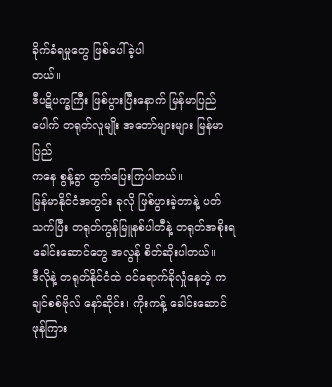ခိုက်ခံရမှုတွေ ဖြစ်ပေါ်ခဲ့ပါ
တယ်။
ဒီပဋိပက္ခကြီး ဖြစ်ပွားပြီးနောက် မြန်မာပြည်ပေါက် တရုတ်လူမျိုး အတော်များများ မြန်မာပြည်
ကနေ စွန့်ခွာ ထွက်ပြေးကြပါတယ်။
မြန်မာနိုင်ငံအတွင်း ခုလို ဖြစ်ပွားခဲ့တာနဲ့ ပတ်သက်ပြီး တရုတ်ကွန်မြူနစ်ပါတီနဲ့ တရုတ်အစိုးရ
ခေါင်းဆောင်တွေ အလွန် စိတ်ဆိုးပါတယ်။
ဒီလိုနဲ့ တရုတ်နိုင်ငံထဲ ၀င်ရောက်ခိုလှုံနေတဲ့ ကချင်စစ်ဗိုလ် နော်ဆိုင်း၊ ကိုးကန့် ခေါင်းဆောင်
ဖုန်ကြား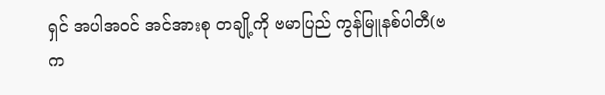ရှင် အပါအဝင် အင်အားစု တချို့ကို ဗမာပြည် ကွန်မြူနစ်ပါတီ(ဗက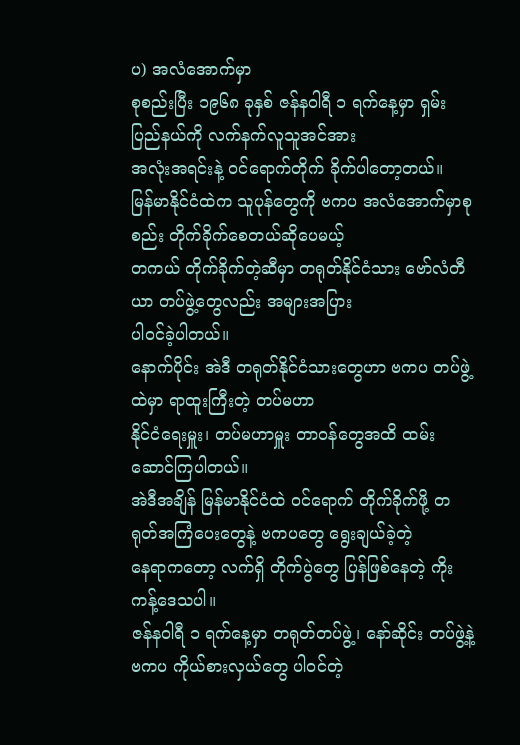ပ) အလံအောက်မှာ
စုစည်းပြီး ၁၉၆၈ ခုနှစ် ဇန်နဝါရီ ၁ ရက်နေ့မှာ ရှမ်းပြည်နယ်ကို လက်နက်လူသူအင်အား
အလုံးအရင်းနဲ့ ၀င်ရောက်တိုက် ခိုက်ပါတော့တယ်။
မြန်မာနိုင်ငံထဲက သူပုန်တွေကို ဗကပ အလံအောက်မှာစုစည်း တိုက်ခိုက်စေတယ်ဆိုပေမယ့်
တကယ် တိုက်ခိုက်တဲ့ဆီမှာ တရုတ်နိုင်ငံသား ဗော်လံတီယာ တပ်ဖွဲ့တွေလည်း အများအပြား
ပါ၀င်ခဲ့ပါတယ်။
နောက်ပိုင်း အဲဒီ တရုတ်နိုင်ငံသားတွေဟာ ဗကပ တပ်ဖွဲ့ထဲမှာ ရာထူးကြီးတဲ့ တပ်မဟာ
နိုင်ငံရေးမှူး၊ တပ်မဟာမှူး တာဝန်တွေအထိ ထမ်းဆောင်ကြပါတယ်။
အဲဒီအချိန် မြန်မာနိုင်ငံထဲ ၀င်ရောက် တိုက်ခိုက်ဖို့ တရုတ်အကြံပေးတွေနဲ့ ဗကပတွေ ရွေးချယ်ခဲ့တဲ့
နေရာကတော့ လက်ရှိ တိုက်ပွဲတွေ ပြန်ဖြစ်နေတဲ့ ကိုးကန့်ဒေသပါ။
ဇန်နဝါရီ ၁ ရက်နေ့မှာ တရုတ်တပ်ဖွဲ့၊ နော်ဆိုင်း တပ်ဖွဲ့နဲ့ ဗကပ ကိုယ်စားလှယ်တွေ ပါ၀င်တဲ့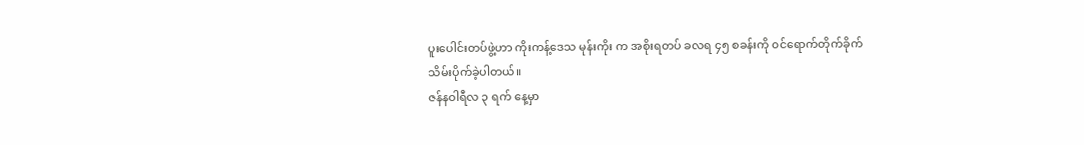ပူးပေါင်းတပ်ဖွဲ့ဟာ ကိုးကန့်ဒေသ မုန်းကိုး က အစိုးရတပ် ခလရ ၄၅ စခန်းကို ၀င်ရောက်တိုက်ခိုက်
သိမ်းပိုက်ခဲ့ပါတယ်။
ဇန်နဝါရီလ ၃ ရက် နေ့မှာ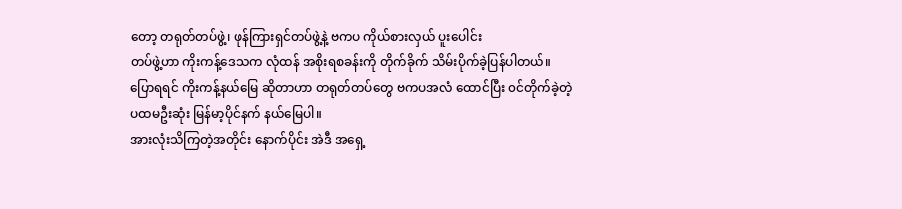တော့ တရုတ်တပ်ဖွဲ့၊ ဖုန်ကြားရှင်တပ်ဖွဲ့နဲ့ ဗကပ ကိုယ်စားလှယ် ပူးပေါင်း
တပ်ဖွဲ့ဟာ ကိုးကန့်ဒေသက လုံထန် အစိုးရစခန်းကို တိုက်ခိုက် သိမ်းပိုက်ခဲ့ပြန်ပါတယ်။
ပြောရရင် ကိုးကန့်နယ်မြေ ဆိုတာဟာ တရုတ်တပ်တွေ ဗကပအလံ ထောင်ပြီး ၀င်တိုက်ခဲ့တဲ့
ပထမဦးဆုံး မြန်မာ့ပိုင်နက် နယ်မြေပါ။
အားလုံးသိကြတဲ့အတိုင်း နောက်ပိုင်း အဲဒီ အရှေ့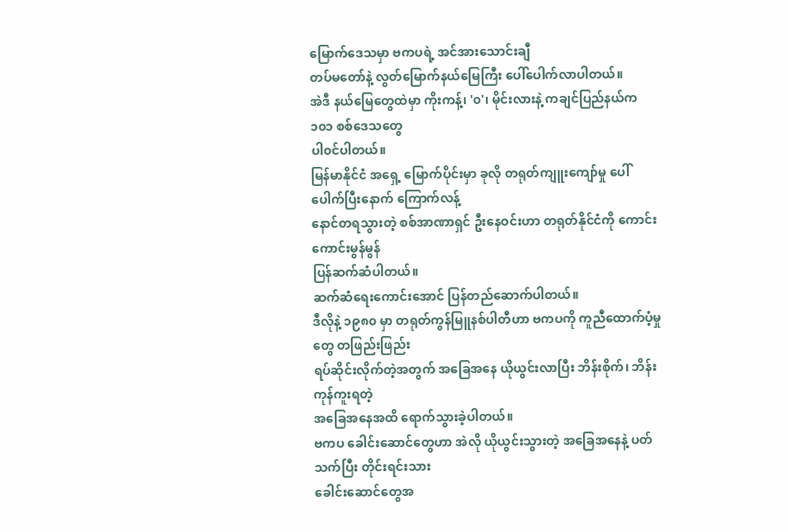မြောက်ဒေသမှာ ဗကပရဲ့ အင်အားသောင်းချီ
တပ်မတော်နဲ့ လွတ်မြောက်နယ်မြေကြီး ပေါ်ပေါက်လာပါတယ်။
အဲဒီ နယ်မြေတွေထဲမှာ ကိုးကန့်၊ '၀'၊ မိုင်းလားနဲ့ ကချင်ပြည်နယ်က ၁၀၁ စစ်ဒေသတွေ
ပါ၀င်ပါတယ်။
မြန်မာနိုင်ငံ အရှေ့ မြောက်ပိုင်းမှာ ခုလို တရုတ်ကျူးကျော်မှု ပေါ်ပေါက်ပြီးနောက် ကြောက်လန့်
နောင်တရသွားတဲ့ စစ်အာဏာရှင် ဦးနေဝင်းဟာ တရုတ်နိုင်ငံကို ကောင်းကောင်းမွန်မွန်
ပြန်ဆက်ဆံပါတယ်။
ဆက်ဆံရေးကောင်းအောင် ပြန်တည်ဆောက်ပါတယ်။
ဒီလိုနဲ့ ၁၉၈၀ မှာ တရုတ်ကွန်မြူနစ်ပါတီဟာ ဗကပကို ကူညီထောက်ပံ့မှုတွေ တဖြည်းဖြည်း
ရပ်ဆိုင်းလိုက်တဲ့အတွက် အခြေအနေ ယိုယွင်းလာပြီး ဘိန်းစိုက်၊ ဘိန်းကုန်ကူးရတဲ့
အခြေအနေအထိ ရောက်သွားခဲ့ပါတယ်။
ဗကပ ခေါင်းဆောင်တွေဟာ အဲလို ယိုယွင်းသွားတဲ့ အခြေအနေနဲ့ ပတ်သက်ပြီး တိုင်းရင်းသား
ခေါင်းဆောင်တွေအ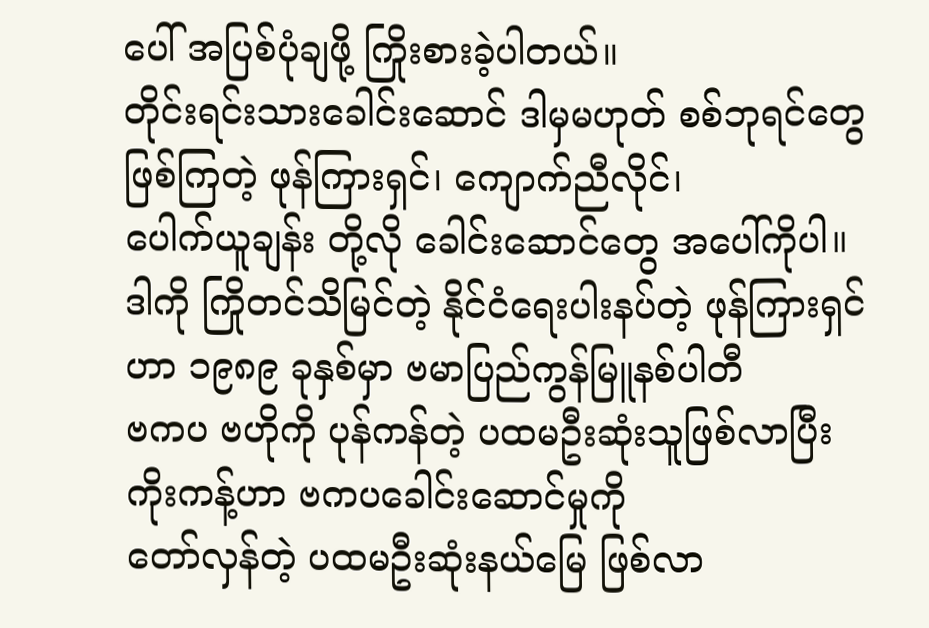ပေါ် အပြစ်ပုံချဖို့ ကြိုးစားခဲ့ပါတယ်။
တိုင်းရင်းသားခေါင်းဆောင် ဒါမှမဟုတ် စစ်ဘုရင်တွေ ဖြစ်ကြတဲ့ ဖုန်ကြားရှင်၊ ကျောက်ညီလိုင်၊
ပေါက်ယူချန်း တို့လို ခေါင်းဆောင်တွေ အပေါ်ကိုပါ။
ဒါကို ကြိုတင်သိမြင်တဲ့ နိုင်ငံရေးပါးနပ်တဲ့ ဖုန်ကြားရှင်ဟာ ၁၉၈၉ ခုနှစ်မှာ ဗမာပြည်ကွန်မြူနစ်ပါတီ
ဗကပ ဗဟိုကို ပုန်ကန်တဲ့ ပထမဦးဆုံးသူဖြစ်လာပြီး ကိုးကန့်ဟာ ဗကပခေါင်းဆောင်မှုကို
တော်လှန်တဲ့ ပထမဦးဆုံးနယ်မြေ ဖြစ်လာ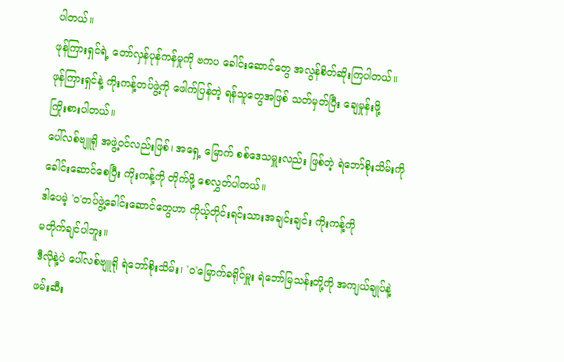ပါတယ်။
ဖုန်ကြားရှင်ရဲ့ တော်လှန်ပုန်ကန်မှုကို ဗကပ ခေါင်းဆောင်တွေ အလွန်စိတ်ဆိုးကြပါတယ်။
ဖုန်ကြားရှင်နဲ့ ကိုးကန့်တပ်ဖွဲ့ကို ဖေါက်ပြန်တဲ့ ရန်သူတွေအဖြစ် သတ်မှတ်ပြီး ချေမှုန်းဖို့
ကြိုးစားပါတယ်။
ပေါ်လစ်ဗျူရို အဖွဲ့ဝင်လည်းဖြစ်၊ အရှေ့ မြောက် စစ်ဒေသမှူးလည်း ဖြစ်တဲ့ ရဲဘော်စိုးသိမ်းကို
ခေါင်းဆောင်စေပြီး ကိုးကန့်ကို တိုက်ဖို့ စေလွှတ်ပါတယ်။
ဒါပေမဲ့ '၀'တပ်ဖွဲ့ခေါင်းဆောင်တွေဟာ ကိုယ့်တိုင်းရင်းသားအချင်းချင်း ကိုးကန့်ကို
မတိုက်ချင်ပါဘူး။
ဒီလိုနဲ့ပဲ ပေါ်လစ်ဗျူရို ရဲဘော်စိုးသိမ်း၊ '၀'မြောက်ခရိုင်မှူး ရဲဘော်မြသန်းတို့ကို အကျယ်ချုပ်နဲ့
ဖမ်းဆီး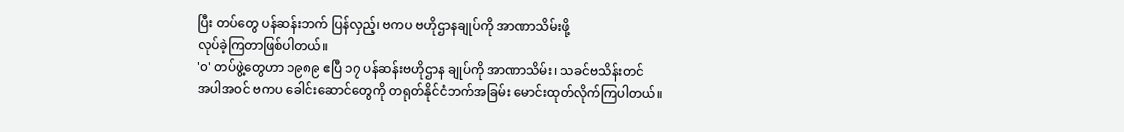ပြီး တပ်တွေ ပန်ဆန်းဘက် ပြန်လှည့်၊ ဗကပ ဗဟိုဌာနချုပ်ကို အာဏာသိမ်းဖို့
လုပ်ခဲ့ကြတာဖြစ်ပါတယ်။
'၀' တပ်ဖွဲ့တွေဟာ ၁၉၈၉ ဧပြီ ၁၇ ပန်ဆန်းဗဟိုဌာန ချုပ်ကို အာဏာသိမ်း၊ သခင်ဗသိန်းတင်
အပါအဝင် ဗကပ ခေါင်းဆောင်တွေကို တရုတ်နိုင်ငံဘက်အခြမ်း မောင်းထုတ်လိုက်ကြပါတယ်။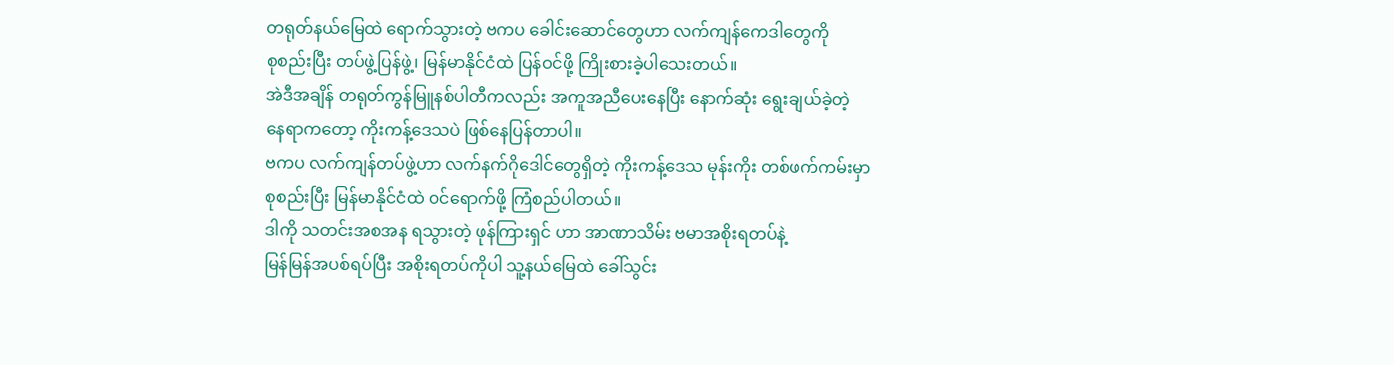တရုတ်နယ်မြေထဲ ရောက်သွားတဲ့ ဗကပ ခေါင်းဆောင်တွေဟာ လက်ကျန်ကေဒါတွေကို
စုစည်းပြီး တပ်ဖွဲ့ပြန်ဖွဲ့၊ မြန်မာနိုင်ငံထဲ ပြန်ဝင်ဖို့ ကြိုးစားခဲ့ပါသေးတယ်။
အဲဒီအချိန် တရုတ်ကွန်မြူနစ်ပါတီကလည်း အကူအညီပေးနေပြီး နောက်ဆုံး ရွေးချယ်ခဲ့တဲ့
နေရာကတော့ ကိုးကန့်ဒေသပဲ ဖြစ်နေပြန်တာပါ။
ဗကပ လက်ကျန်တပ်ဖွဲ့ဟာ လက်နက်ဂိုဒေါင်တွေရှိတဲ့ ကိုးကန့်ဒေသ မုန်းကိုး တစ်ဖက်ကမ်းမှာ
စုစည်းပြီး မြန်မာနိုင်ငံထဲ ၀င်ရောက်ဖို့ ကြံစည်ပါတယ်။
ဒါကို သတင်းအစအန ရသွားတဲ့ ဖုန်ကြားရှင် ဟာ အာဏာသိမ်း ဗမာအစိုးရတပ်နဲ့
မြန်မြန်အပစ်ရပ်ပြီး အစိုးရတပ်ကိုပါ သူ့နယ်မြေထဲ ခေါ်သွင်း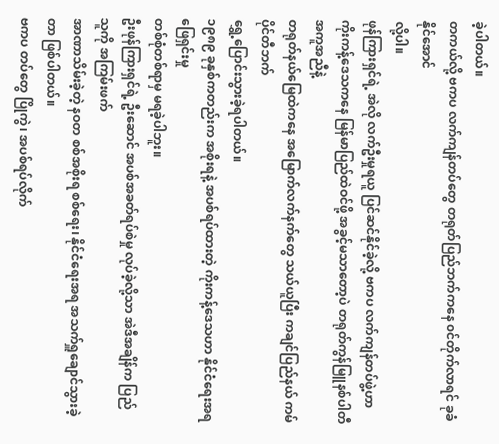ခဲ့ပါတယ်။
တကယ်လို့ ဗကပ လက်ကျန်တပ်တွေ တရုတ်ပြည်ဘက်ကနေ ၀င်တိုက်လာရင် ခုခံနိုင်အောင်
လို့ပါ။
ဖုန်ကြားရှင်ရဲ့ အဲလို လက်ဦးမှုရယူ ပြင်ဆင်နိုင်ခဲ့လို့ ဗကပ လက်ကျန်တပ်ဖွဲ့ဟာ
ကိုးကန့်ဒေသကနေ မြန်မာပြည်ထဲဝင်ဖို့ အခွင့်မသာတော့ပဲ တရုတ်ကွန်မြူနစ်ပါတီ အကူအညီနဲ့
တရုတ်နယ်မြေထဲကနေ အမြောက်လက်နက်တွေ သယ်ယူပြီး ကချင်ပြည်နယ် ကမ်ပိုင်တီဘက်
ရွှေ့ပြောင်းသွားခဲ့ရပါတယ်။
၁၉၈၉ ခုနှစ်ကတည်းက အစိုးရနဲ့ အပစ်ရပ်ထားတဲ့ ကိုးကန့်ဒေသဟာ နိုင်ငံရေးအရ ဖြေရှင်းမှု
တစ်စုံတစ်ရာမှ မရခဲ့ပါဘူး။
ဦးဖုန်ကြားရှင်ရဲ့ ဦးဆောင် အပစ်အခတ်ရပ်စဲမှု လုပ်ခဲ့လို့သာ အဲဒီအချိန်က ပြည်သူကို အကြမ်းဖက်
အာဏာသိမ်းခဲ့တဲ့ နဝတ စစ်အစိုးရ စစ်ရေး၊ နိုင်ငံရေးအရ အသက်ရှူချောင်သွားခဲ့တာ ဖြစ်ပါတယ်။
ဗကပ တပ်တွေ ပြိုကွဲ၊ အပစ်ရပ်လိုက်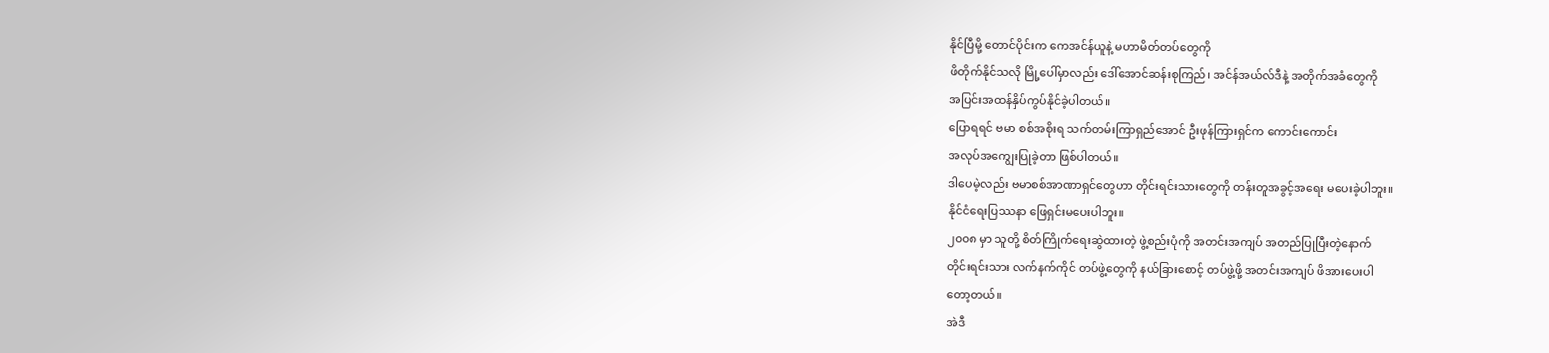နိုင်ပြီမို့ တောင်ပိုင်းက ကေအင်န်ယူနဲ့ မဟာမိတ်တပ်တွေကို
ဖိတိုက်နိုင်သလို မြို့ပေါ်မှာလည်း ဒေါ်အောင်ဆန်းစုကြည်၊ အင်န်အယ်လ်ဒီနဲ့ အတိုက်အခံတွေကို
အပြင်းအထန်နှိပ်ကွပ်နိုင်ခဲ့ပါတယ်။
ပြောရရင် ဗမာ စစ်အစိုးရ သက်တမ်းကြာရှည်အောင် ဦးဖုန်ကြားရှင်က ကောင်းကောင်း
အလုပ်အကျွေးပြုခဲ့တာ ဖြစ်ပါတယ်။
ဒါပေမဲ့လည်း ဗမာစစ်အာဏာရှင်တွေဟာ တိုင်းရင်းသားတွေကို တန်းတူအခွင့်အရေး မပေးခဲ့ပါဘူး။
နိုင်ငံရေးပြဿနာ ဖြေရှင်းမပေးပါဘူး။
၂၀၀၈ မှာ သူတို့ စိတ်ကြိုက်ရေးဆွဲထားတဲ့ ဖွဲ့စည်းပုံကို အတင်းအကျပ် အတည်ပြုပြီးတဲ့နောက်
တိုင်းရင်းသား လက်နက်ကိုင် တပ်ဖွဲ့တွေကို နယ်ခြားစောင့် တပ်ဖွဲ့ဖို့ အတင်းအကျပ် ဖိအားပေးပါ
တော့တယ်။
အဲဒီ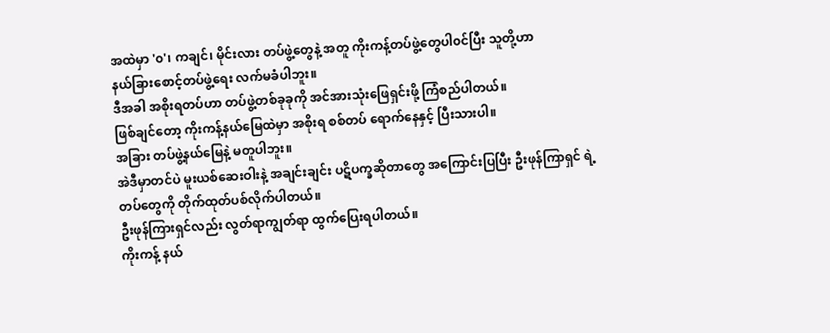အထဲမှာ '၀'၊ ကချင်၊ မိုင်းလား တပ်ဖွဲ့တွေနဲ့ အတူ ကိုးကန့်တပ်ဖွဲ့တွေပါ၀င်ပြီး သူတို့ဟာ
နယ်ခြားစောင့်တပ်ဖွဲ့ရေး လက်မခံပါဘူး။
ဒီအခါ အစိုးရတပ်ဟာ တပ်ဖွဲ့တစ်ခုခုကို အင်အားသုံးဖြေရှင်းဖို့ ကြံစည်ပါတယ်။
ဖြစ်ချင်တော့ ကိုးကန့်နယ်မြေထဲမှာ အစိုးရ စစ်တပ် ရောက်နေနှင့် ပြီးသားပါ။
အခြား တပ်ဖွဲ့နယ်မြေနဲ့ မတူပါဘူး။
အဲဒီမှာတင်ပဲ မူးယစ်ဆေးဝါးနဲ့ အချင်းချင်း ပဋိပက္ခဆိုတာတွေ အကြောင်းပြပြီး ဦးဖုန်ကြာရှင် ရဲ့
တပ်တွေကို တိုက်ထုတ်ပစ်လိုက်ပါတယ်။
ဦးဖုန်ကြားရှင်လည်း လွတ်ရာကျွတ်ရာ ထွက်ပြေးရပါတယ်။
ကိုးကန့် နယ်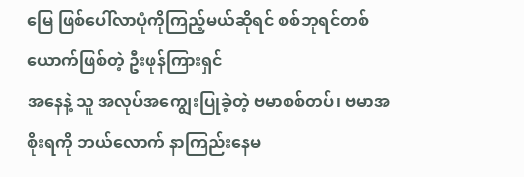မြေ ဖြစ်ပေါ်လာပုံကိုကြည့်မယ်ဆိုရင် စစ်ဘုရင်တစ်ယောက်ဖြစ်တဲ့ ဦးဖုန်ကြားရှင်
အနေနဲ့ သူ အလုပ်အကျွေးပြုခဲ့တဲ့ ဗမာစစ်တပ်၊ ဗမာအစိုးရကို ဘယ်လောက် နာကြည်းနေမ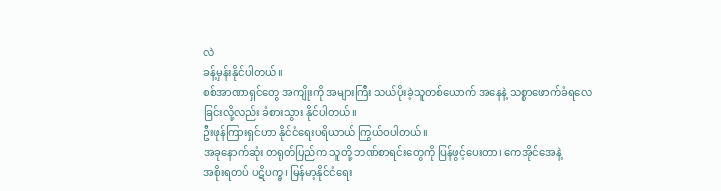လဲ
ခန့်မှန်းနိုင်ပါတယ်။
စစ်အာဏာရှင်တွေ အကျိုးကို အများကြီး သယ်ပိုးခဲ့သူတစ်ယောက် အနေနဲ့ သစ္စာဖောက်ခံရလေ
ခြင်းလို့လည်း ခံစားသွား နိုင်ပါတယ်။
ဦးဖုန်ကြားရှင်ဟာ နိုင်ငံရေးပရိယာယ် ကြွယ်ဝပါတယ်။
အခုနောက်ဆုံး တရုတ်ပြည်က သူတို့ ဘဏ်စာရင်းတွေကို ပြန်ဖွင့်ပေးတာ၊ ကေအိုင်အေနဲ့
အစိုးရတပ် ပဋိပက္ခ၊ မြန်မာ့နိုင်ငံရေး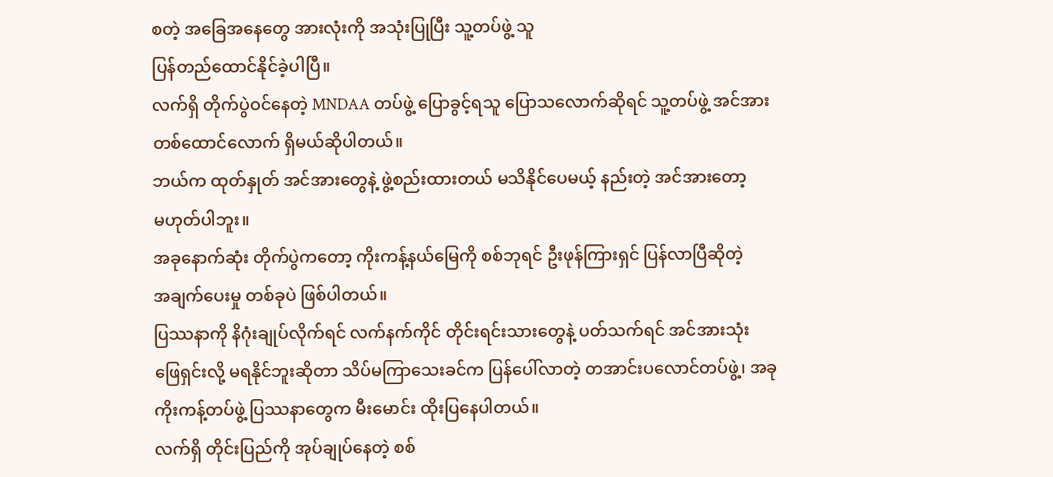စတဲ့ အခြေအနေတွေ အားလုံးကို အသုံးပြုပြီး သူ့တပ်ဖွဲ့ သူ
ပြန်တည်ထောင်နိုင်ခဲ့ပါပြီ။
လက်ရှိ တိုက်ပွဲဝင်နေတဲ့ MNDAA တပ်ဖွဲ့ ပြောခွင့်ရသူ ပြောသလောက်ဆိုရင် သူ့တပ်ဖွဲ့ အင်အား
တစ်ထောင်လောက် ရှိမယ်ဆိုပါတယ်။
ဘယ်က ထုတ်နှုတ် အင်အားတွေနဲ့ ဖွဲ့စည်းထားတယ် မသိနိုင်ပေမယ့် နည်းတဲ့ အင်အားတော့
မဟုတ်ပါဘူး။
အခုနောက်ဆုံး တိုက်ပွဲကတော့ ကိုးကန့်နယ်မြေကို စစ်ဘုရင် ဦးဖုန်ကြားရှင် ပြန်လာပြီဆိုတဲ့
အချက်ပေးမှု တစ်ခုပဲ ဖြစ်ပါတယ်။
ပြဿနာကို နိဂုံးချုပ်လိုက်ရင် လက်နက်ကိုင် တိုင်းရင်းသားတွေနဲ့ ပတ်သက်ရင် အင်အားသုံး
ဖြေရှင်းလို့ မရနိုင်ဘူးဆိုတာ သိပ်မကြာသေးခင်က ပြန်ပေါ်လာတဲ့ တအာင်းပလောင်တပ်ဖွဲ့၊ အခု
ကိုးကန့်တပ်ဖွဲ့ ပြဿနာတွေက မီးမောင်း ထိုးပြနေပါတယ်။
လက်ရှိ တိုင်းပြည်ကို အုပ်ချုပ်နေတဲ့ စစ်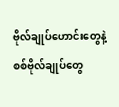ဗိုလ်ချုပ်ဟောင်းတွေနဲ့ စစ်ဗိုလ်ချုပ်တွေ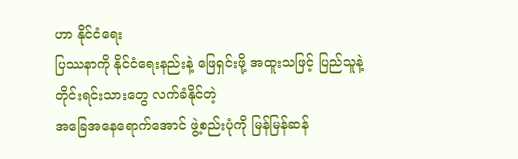ဟာ နိုင်ငံရေး
ပြဿနာကို နိုင်ငံရေးနည်းနဲ့ ဖြေရှင်းဖို့ အထူးသဖြင့် ပြည်သူနဲ့ တိုင်းရင်းသားတွေ လက်ခံနိုင်တဲ့
အခြေအနေရောက်အောင် ဖွဲ့စည်းပုံကို မြန်မြန်ဆန်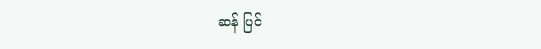ဆန် ပြင်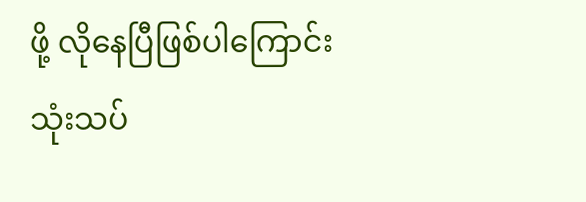ဖို့ လိုနေပြီဖြစ်ပါကြောင်း
သုံးသပ်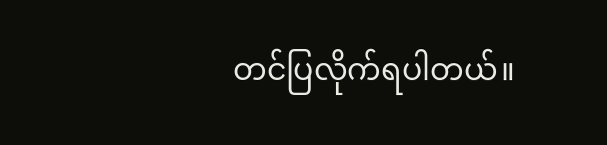တင်ပြလိုက်ရပါတယ်။